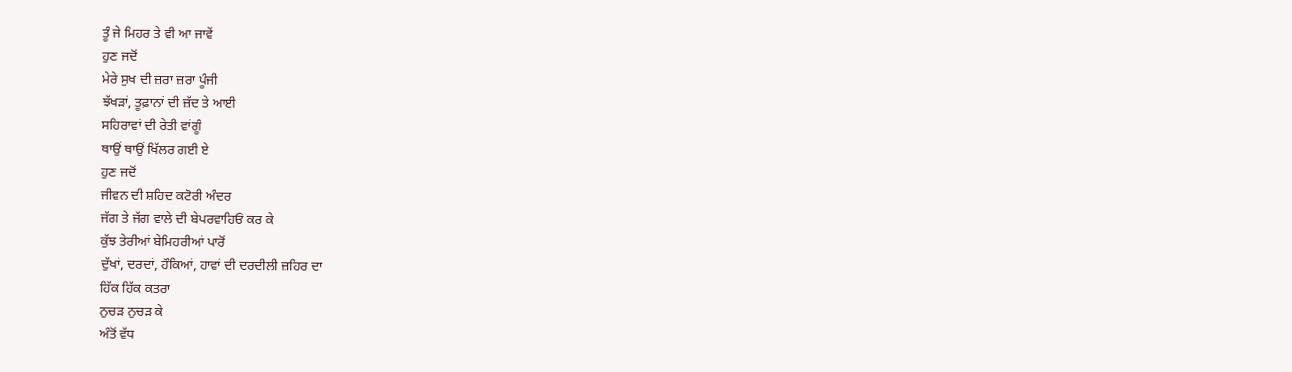ਤੂੰ ਜੇ ਮਿਹਰ ਤੇ ਵੀ ਆ ਜਾਵੇਂ
ਹੁਣ ਜਦੋਂ
ਮੇਰੇ ਸੁਖ ਦੀ ਜ਼ਰਾ ਜ਼ਰਾ ਪੂੰਜੀ
ਝੱਖੜਾਂ, ਤੂਫ਼ਾਨਾਂ ਦੀ ਜ਼ੱਦ ਤੇ ਆਈ
ਸਹਿਰਾਵਾਂ ਦੀ ਰੇਤੀ ਵਾਂਗੂੰ
ਥਾਉਂ ਥਾਉਂ ਖਿੱਲਰ ਗਈ ਏ
ਹੁਣ ਜਦੋਂ
ਜੀਵਨ ਦੀ ਸ਼ਹਿਦ ਕਟੋਰੀ ਅੰਦਰ
ਜੱਗ ਤੇ ਜੱਗ ਵਾਲੇ ਦੀ ਬੇਪਰਵਾਹਿਓਂ ਕਰ ਕੇ
ਕੁੱਝ ਤੇਰੀਆਂ ਬੇਮਿਹਰੀਆਂ ਪਾਰੋਂ
ਦੁੱਖਾਂ, ਦਰਦਾਂ, ਹੌਕਿਆਂ, ਹਾਵਾਂ ਦੀ ਦਰਦੀਲੀ ਜ਼ਹਿਰ ਦਾ
ਹਿੱਕ ਹਿੱਕ ਕਤਰਾ
ਨੁਚੜ ਨੁਚੜ ਕੇ
ਅੰਤੋਂ ਵੱਧ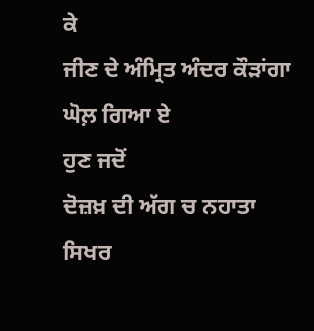ਕੇ
ਜੀਣ ਦੇ ਅੰਮ੍ਰਿਤ ਅੰਦਰ ਕੌੜਾਂਗਾ
ਘੋਲ਼ ਗਿਆ ਏ
ਹੁਣ ਜਦੋਂ
ਦੋਜ਼ਖ਼ ਦੀ ਅੱਗ ਚ ਨਹਾਤਾ
ਸਿਖਰ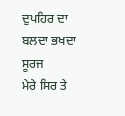ਦੁਪਹਿਰ ਦਾ ਬਲਦਾ ਭਖਦਾ ਸੂਰਜ
ਮੇਰੇ ਸਿਰ ਤੇ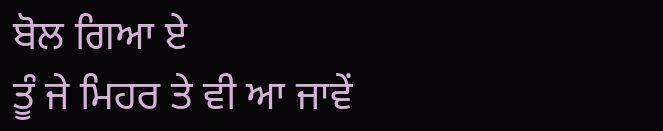ਬੋਲ ਗਿਆ ਏ
ਤੂੰ ਜੇ ਮਿਹਰ ਤੇ ਵੀ ਆ ਜਾਵੇਂ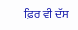ਫ਼ਿਰ ਵੀ ਦੱਸ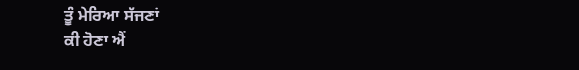ਤੂੰ ਮੇਰਿਆ ਸੱਜਣਾਂ
ਕੀ ਹੋਣਾ ਐਂ